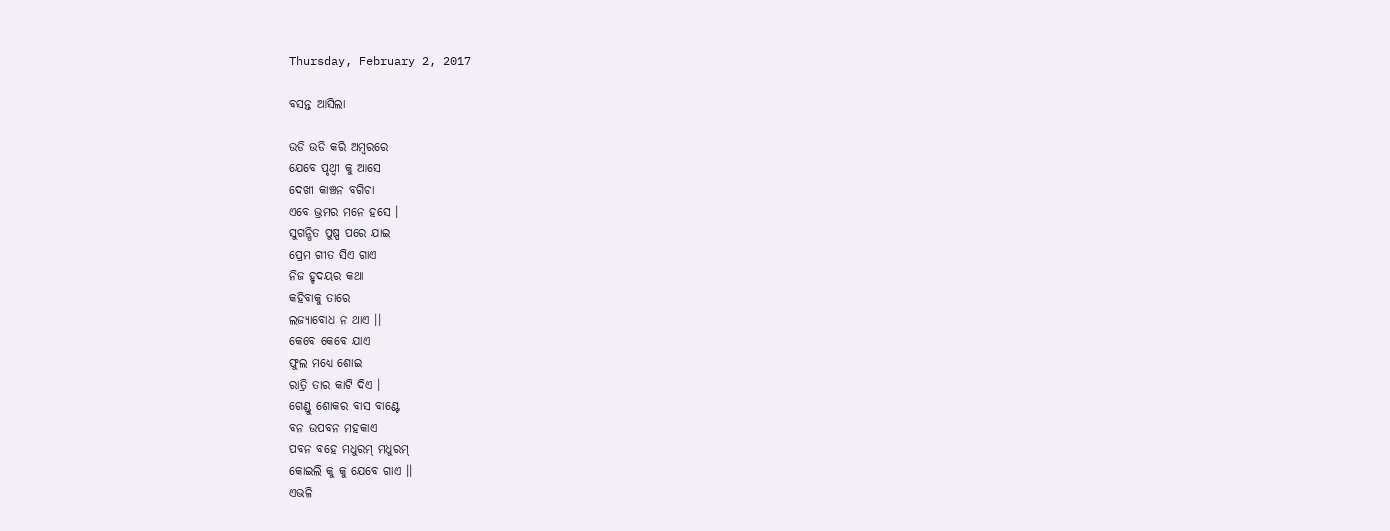Thursday, February 2, 2017

ବସନ୍ତ ଆସିଲା

ଉଡି ଉଡି କରି ଅମ୍ବରରେ
ଯେବେ ପୃଥ୍ବୀ କୁ ଆସେ
ଦେଖୀ କାଞ୍ଚନ ବଗିଚା
ଏବେ ଭ୍ରମର ମନେ ହସେ ।
ସୁଗନ୍ଧିତ ପୁଷ୍ପ ପରେ ଯାଇ
ପ୍ରେମ ଗୀତ ସିଏ ଗାଏ
ନିଜ ହୃଦୟର କଥା
କହିବାକୁ ତାରେ
ଲଜ୍ଯାବୋଧ ନ ଥାଏ ।।
କେବେ କେବେ ଯାଏ
ଫୁଲ ମଧ୍ଯେ ଶୋଇ
ରାତ୍ରି ତାର କାଟି ଦିଏ ।
ଗେଣ୍ଡୁ ଶୋକର ବାସ ବାଣ୍ଟେ
ବନ ଉପବନ ମହକାଏ
ପବନ ବହେ ମଧୁରମ୍ ମଧୁରମ୍
କୋଇଲି କୁ କୁ ଯେବେ ଗାଏ ।।
ଏଭଳି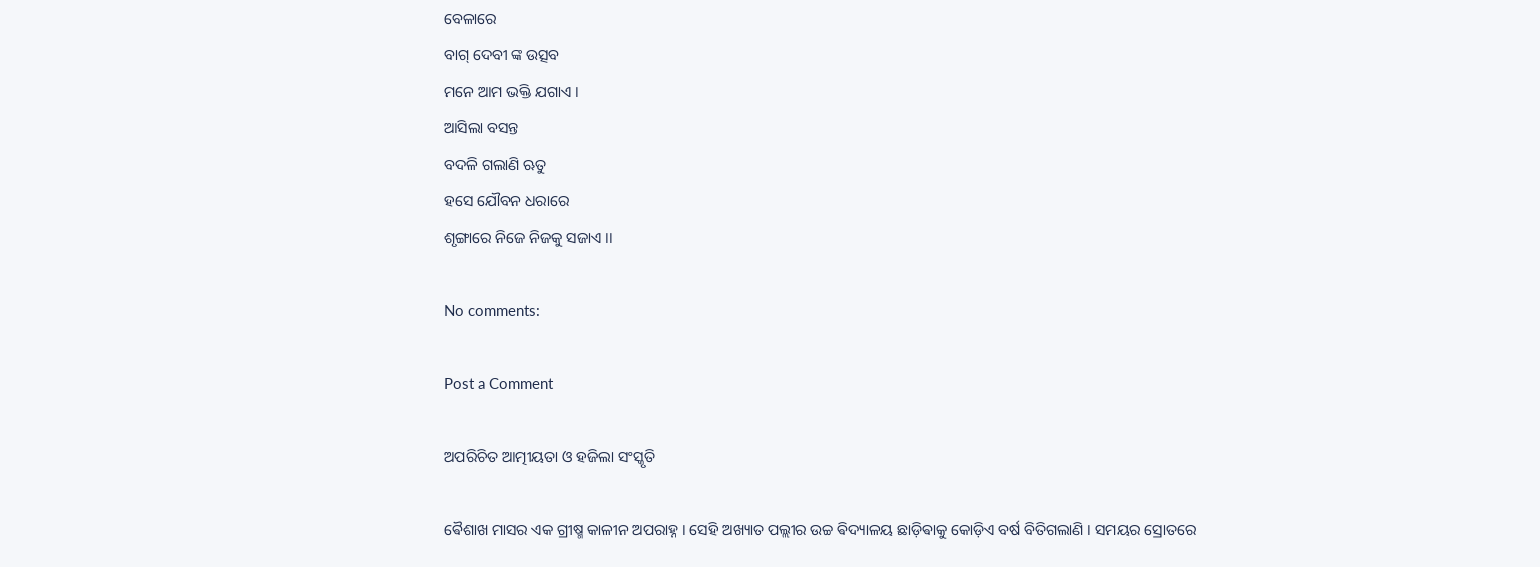ବେଳାରେ
ବାଗ୍ ଦେବୀ ଙ୍କ ଉତ୍ସବ
ମନେ ଆମ ଭକ୍ତି ଯଗାଏ ।
ଆସିଲା ବସନ୍ତ
ବଦଳି ଗଲାଣି ଋତୁ
ହସେ ଯୌବନ ଧରାରେ
ଶୃଙ୍ଗାରେ ନିଜେ ନିଜକୁ ସଜାଏ ।।

No comments:

Post a Comment

ଅପରିଚିତ ଆତ୍ମୀୟତା ଓ ହଜିଲା ସଂସ୍କୃତି

ଵୈଶାଖ ମାସର ଏକ ଗ୍ରୀଷ୍ମ କାଳୀନ ଅପରାହ୍ନ । ସେହି ଅଖ୍ୟାତ ପଲ୍ଲୀର ଉଚ୍ଚ ଵିଦ୍ୟାଳୟ ଛାଡ଼ିଵାକୁ କୋଡ଼ିଏ ବର୍ଷ ବିତିଗଲାଣି । ସମୟର ସ୍ରୋତରେ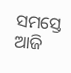ସମସ୍ତେ ଆଜି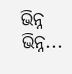ଭିନ୍ନ ଭିନ୍ନ...